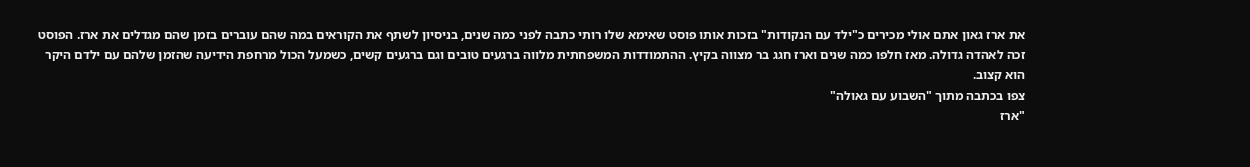את ארז גאון אתם אולי מכירים כ"ילד עם הנקודות" בזכות אותו פוסט שאימא שלו רותי כתבה לפני כמה שנים, בניסיון לשתף את הקוראים במה שהם עוברים בזמן שהם מגדלים את ארז. הפוסט זכה לאהדה גדולה. מאז חלפו כמה שנים וארז חגג בר מצווה בקיץ. ההתמודדות המשפחתית מלווה ברגעים טובים וגם ברגעים קשים, כשמעל הכול מרחפת הידיעה שהזמן שלהם עם ילדם היקר הוא קצוב.
צפו בכתבה מתוך "השבוע עם גאולה"
"ארז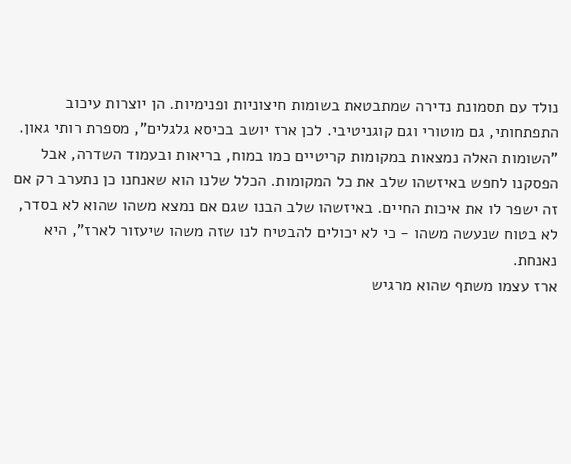נולד עם תסמונת נדירה שמתבטאת בשומות חיצוניות ופנימיות. הן יוצרות עיכוב התפתחותי, גם מוטורי וגם קוגניטיבי. לכן ארז יושב בכיסא גלגלים", מספרת רותי גאון. "השומות האלה נמצאות במקומות קריטיים כמו במוח, בריאות ובעמוד השדרה, אבל הפסקנו לחפש באיזשהו שלב את כל המקומות. הכלל שלנו הוא שאנחנו כן נתערב רק אם זה ישפר לו את איכות החיים. באיזשהו שלב הבנו שגם אם נמצא משהו שהוא לא בסדר, לא בטוח שנעשה משהו - כי לא יכולים להבטיח לנו שזה משהו שיעזור לארז", היא נאנחת.
ארז עצמו משתף שהוא מרגיש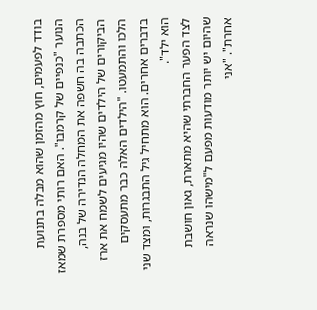בודד לפעמים, חוץ מהזמן שהוא מבלה בתנועת הנוער "כנפיים של קרמבו". האם רותי מספרת שמאז הכתבה בה חשפה את המחלה הנדירה של בנה, הביקורים של הילדים שהיו מגיעים לשמח את ארז הלכו והתמעטו. "הילדים האלה כבר מתעסקים בדברים אחרים. הוא מתחיל גיל התבגרות, ומצד שני הוא ילד".
לצד הפער החברתי שהיא מתארת, גאון חושבת שהיום יש יותר מודעות מפעם ל"מישהו שנראה אחרת". "אני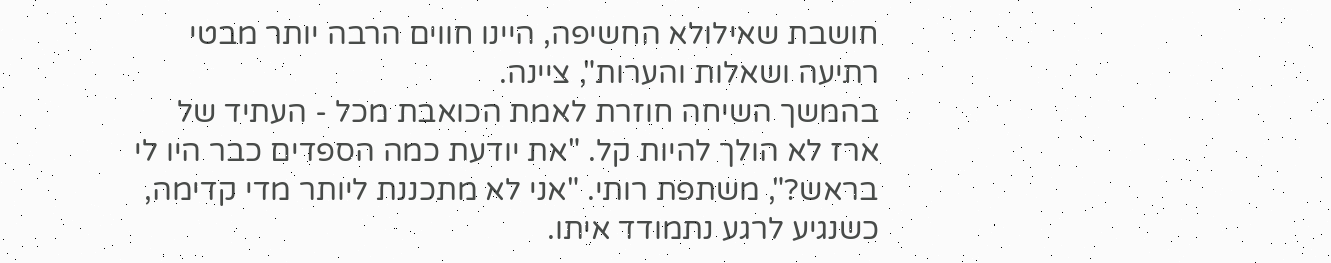חושבת שאילולא החשיפה, היינו חווים הרבה יותר מבטי רתיעה ושאלות והערות", ציינה.
בהמשך השיחה חוזרת לאמת הכואבת מכל - העתיד של ארז לא הולך להיות קל. "את יודעת כמה הספדים כבר היו לי בראש?", משתפת רותי. "אני לא מתכננת ליותר מדי קדימה, כשנגיע לרגע נתמודד איתו.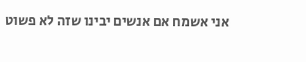אני אשמח אם אנשים יבינו שזה לא פשוט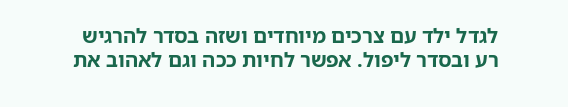לגדל ילד עם צרכים מיוחדים ושזה בסדר להרגיש רע ובסדר ליפול. אפשר לחיות ככה וגם לאהוב את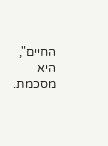החיים", היא מסכמת.